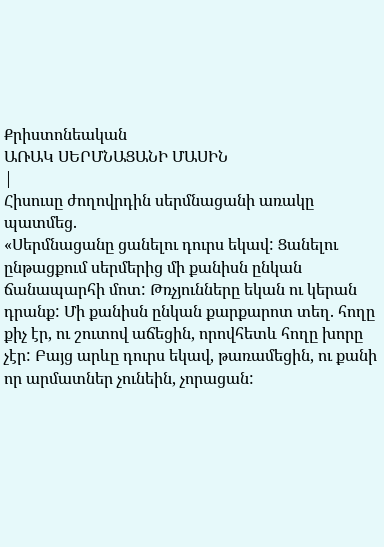Քրիստոնեական
ԱՌԱԿ ՍԵՐՄՆԱՑԱՆԻ ՄԱՍԻՆ
|
Հիսուսը ժողովրդին սերմնացանի առակը պատմեց.
«Սերմնացանը ցանելու դուրս եկավ: Ցանելու ընթացքում սերմերից մի քանիսն ընկան ճանապարհի մոտ: Թռչյունները եկան ու կերան դրանք: Մի քանիսն ընկան քարքարոտ տեղ. հողը քիչ էր, ու շուտով աճեցին, որովհետև հողը խորը չէր: Բայց արևը դուրս եկավ, թառամեցին, ու քանի որ արմատներ չունեին, չորացան: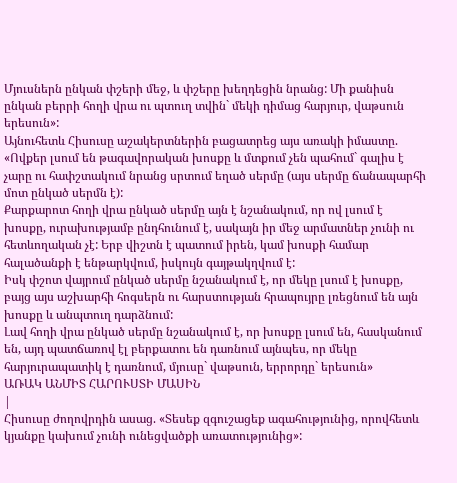Մյուսներն ընկան փշերի մեջ, և փշերը խեղդեցին նրանց: Մի քանիսն ընկան բերրի հողի վրա ու պտուղ տվին` մեկի դիմաց հարյուր, վաթսուն երեսուն»:
Այնուհետև Հիսուսը աշակերտներին բացատրեց այս առակի իմաստը. «Ովքեր լսում են թագավորական խոսքը և մտքում չեն պահում` գալիս է չարը ու հափշտակում նրանց սրտում եղած սերմը (այս սերմը ճանապարհի մոտ ընկած սերմն է):
Քարքարոտ հողի վրա ընկած սերմը այն է նշանակում, որ ով լսում է խոսքը, ուրախությամբ ընդհունում է, սակայն իր մեջ արմատներ չունի ու հետևողական չէ: Երբ վիշտն է պատում իրեն, կամ խոսքի համար հալածանքի է ենթարկվում, իսկույն գայթակղվում է:
Իսկ փշոտ վայրում ընկած սերմը նշանակում է, որ մեկը լսում է խոսքը, բայց այս աշխարհի հոգսերն ու հարստության հրապույրը լռեցնում են այն խոսքը և անպտուղ դարձնում:
Լավ հողի վրա ընկած սերմը նշանակում է, որ խոսքը լսում են, հասկանում են, այդ պատճառով էլ բերքատու են դառնում այնպես, որ մեկը հարյուրապատիկ է դառնում, մյուսը` վաթսուն, երրորդը` երեսուն»
ԱՌԱԿ ԱՆՄԻՏ ՀԱՐՈՒՍՏԻ ՄԱՍԻՆ
|
Հիսուսը ժողովրդին ասաց. «Տեսեք զգուշացեք ագահությունից, որովհետև կյանքը կախում չունի ունեցվածքի առատությունից»: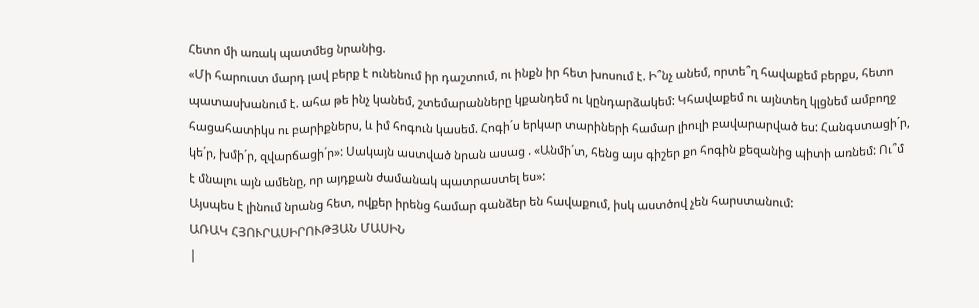Հետո մի առակ պատմեց նրանից.
«Մի հարուստ մարդ լավ բերք է ունենում իր դաշտում, ու ինքն իր հետ խոսում է. Ի՞նչ անեմ, որտե՞ղ հավաքեմ բերքս, հետո պատասխանում է. ահա թե ինչ կանեմ, շտեմարանները կքանդեմ ու կընդարձակեմ: Կհավաքեմ ու այնտեղ կլցնեմ ամբողջ հացահատիկս ու բարիքներս, և իմ հոգուն կասեմ. Հոգի´ս երկար տարիների համար լիուլի բավարարված ես: Հանգստացի´ր, կե´ր, խմի´ր, զվարճացի´ր»: Սակայն աստված նրան ասաց . «Անմի´տ, հենց այս գիշեր քո հոգին քեզանից պիտի առնեմ: Ու՞մ է մնալու այն ամենը, որ այդքան ժամանակ պատրաստել ես»:
Այսպես է լինում նրանց հետ, ովքեր իրենց համար գանձեր են հավաքում, իսկ աստծով չեն հարստանում:
ԱՌԱԿ ՀՅՈՒՐԱՍԻՐՈՒԹՅԱՆ ՄԱՍԻՆ
|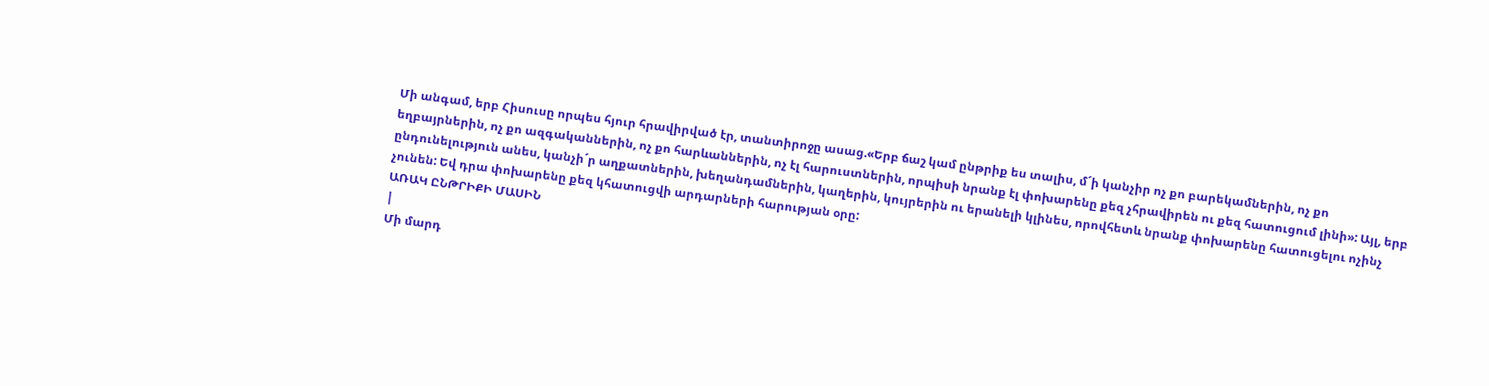Մի անգամ, երբ Հիսուսը որպես հյուր հրավիրված էր, տանտիրոջը ասաց.«Երբ ճաշ կամ ընթրիք ես տալիս, մ´ի կանչիր ոչ քո բարեկամներին, ոչ քո եղբայրներին, ոչ քո ազգականներին, ոչ քո հարևաններին, ոչ էլ հարուստներին, որպիսի նրանք էլ փոխարենը քեզ չհրավիրեն ու քեզ հատուցում լինի»: Այլ, երբ ընդունելություն անես, կանչի´ր աղքատներին, խեղանդամներին, կաղերին, կույրերին ու երանելի կլինես, որովհետև նրանք փոխարենը հատուցելու ոչինչ չունեն: Եվ դրա փոխարենը քեզ կհատուցվի արդարների հարության օրը:
ԱՌԱԿ ԸՆԹՐԻՔԻ ՄԱՍԻՆ
|
Մի մարդ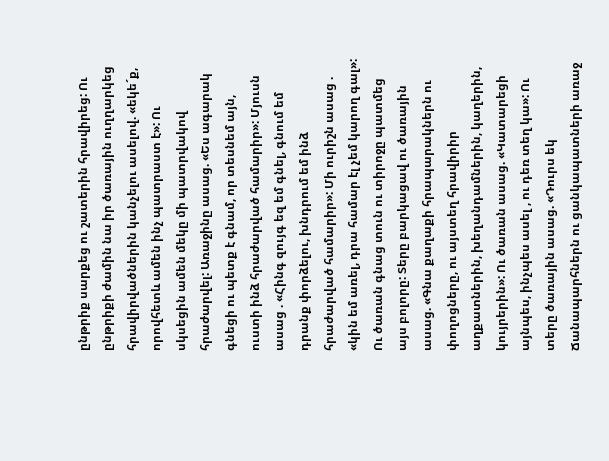ընթրիք սարքեց ու շատերին հրավիրեց: Ու ընթրիքի ժամին նա իր ծառային ուղղարկեց հրավիրվածներին կանչելու ասելով. «եկե´ք, որովհետև ամեն ինչ պատրաստ է»: Ու սկսեցին ամեն մեկը մի պատրվակով հրաժարվել: Առաջինը ասաց. «Ես ագարակ գնեցի ու պետք է գնամ, որ տեսնեմ այն, ուստի ինձ հրաժարված համարիր»: Մյուսն ասաց . «Հինգ զույգ եզ եմ գնել, գնում եմ դրանք փորձելու, խնդրում եմ ինձ հրաժարված համարիր»: Մի ուրիշն ասաց . «կին եմ առել, դրա համար էլ չեմ կարող գալ»: Ու ծառան գնաց տուն ու տիրոջը պատմեց այս բոլորը: Տերը բարկացավ ու ծառային ասաց. «Գնա քաղաքի հրապարակներն ու փողոցները, ու այստեղ հրավիրիր աղքատներին, խեղանդամներին, կաղերին, կույրերին»: Ու ծառան ասաց. «Կատարեցի այնպես, ինչպես ասել , ու դեռ տեղ կա»: Ու տերը ծառային ասաց. «Դուրս եկ Ճանապարհներն ու ցանկապատների առաջ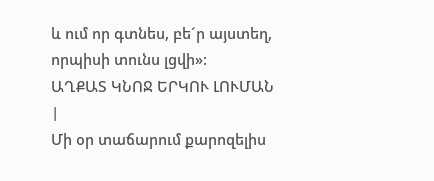և ում որ գտնես, բե´ր այստեղ, որպիսի տունս լցվի»:
ԱՂՔԱՏ ԿՆՈՋ ԵՐԿՈՒ ԼՈՒՄԱՆ
|
Մի օր տաճարում քարոզելիս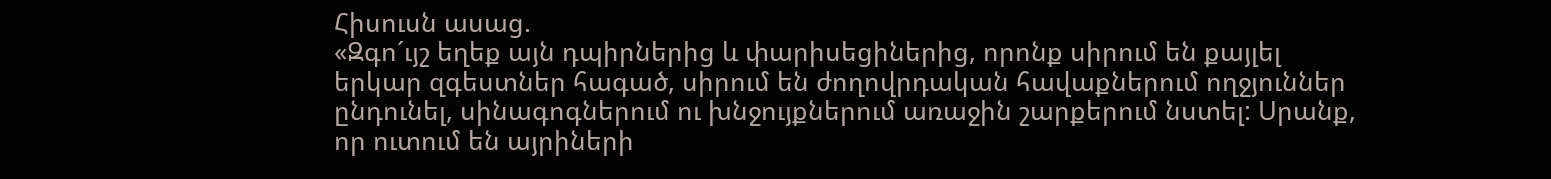Հիսուսն ասաց.
«Զգո´ւյշ եղեք այն դպիրներից և փարիսեցիներից, որոնք սիրում են քայլել երկար զգեստներ հագած, սիրում են ժողովրդական հավաքներում ողջյուններ ընդունել, սինագոգներում ու խնջույքներում առաջին շարքերում նստել: Սրանք, որ ուտում են այրիների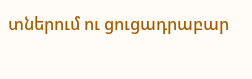տներում ու ցուցադրաբար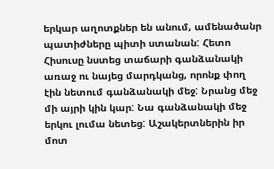երկար աղոտքներ են անում, ամենածանր պատիժները պիտի ստանան: Հետո Հիսուսը նստեց տաճարի գանձանակի առաջ ու նայեց մարդկանց, որոնք փող էին նետում գանձանակի մեջ: Նրանց մեջ մի այրի կին կար: Նա գանձանակի մեջ երկու լումա նետեց: Աշակերտներին իր մոտ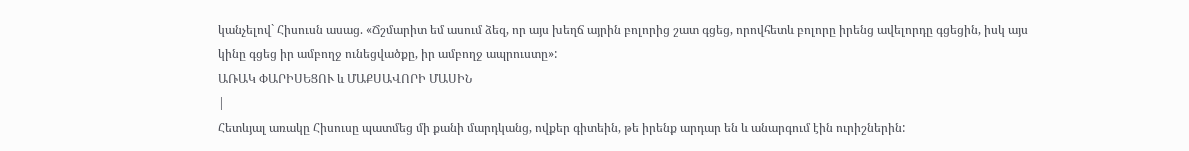կանչելով` Հիսուսն ասաց. «Ճշմարիտ եմ ասում ձեզ, որ այս խեղճ այրին բոլորից շատ գցեց, որովհետև բոլորը իրենց ավելորդը գցեցին, իսկ այս կինը գցեց իր ամբողջ ունեցվածքը, իր ամբողջ ապրուստը»:
ԱՌԱԿ ՓԱՐԻՍԵՑՈՒ և ՄԱՔՍԱՎՈՐԻ ՄԱՍԻՆ
|
Հետևյալ առակը Հիսուսը պատմեց մի քանի մարդկանց, ովքեր գիտեին, թե իրենք արդար են և անարգում էին ուրիշներին: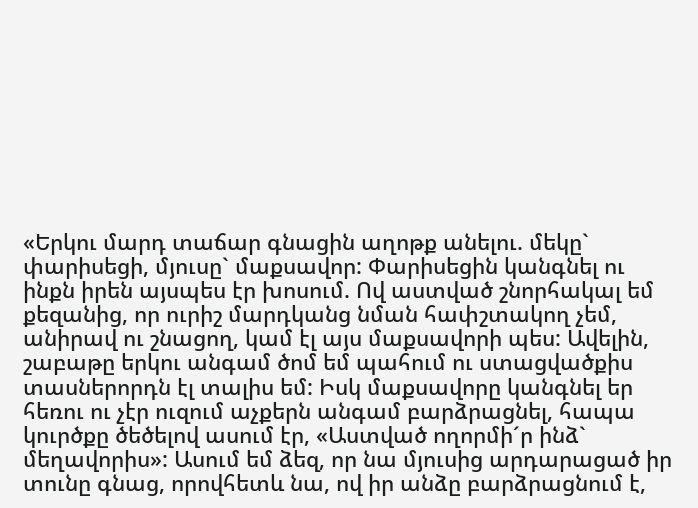«Երկու մարդ տաճար գնացին աղոթք անելու. մեկը` փարիսեցի, մյուսը` մաքսավոր: Փարիսեցին կանգնել ու ինքն իրեն այսպես էր խոսում. Ով աստված շնորհակալ եմ քեզանից, որ ուրիշ մարդկանց նման հափշտակող չեմ, անիրավ ու շնացող, կամ էլ այս մաքսավորի պես: Ավելին, շաբաթը երկու անգամ ծոմ եմ պահում ու ստացվածքիս տասներորդն էլ տալիս եմ: Իսկ մաքսավորը կանգնել եր հեռու ու չէր ուզում աչքերն անգամ բարձրացնել, հապա կուրծքը ծեծելով ասում էր, «Աստված ողորմի´ր ինձ` մեղավորիս»: Ասում եմ ձեզ, որ նա մյուսից արդարացած իր տունը գնաց, որովհետև նա, ով իր անձը բարձրացնում է,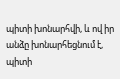պիտի խոնարհվի, և ով իր անձը խոնարհեցնում է, պիտի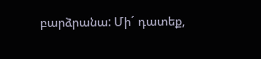բարձրանա: Մի´ դատեք,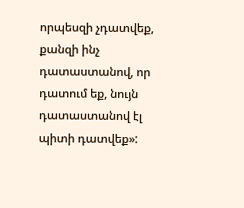որպեսզի չդատվեք, քանզի ինչ դատաստանով, որ դատում եք, նույն դատաստանով էլ պիտի դատվեք»: